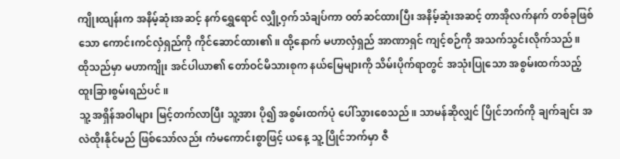ကျိုးထျန်းက အနိမ့်ဆုံးအဆင့် နက်ရွှေရောင် လျှို့ဝှက်သံချပ်ကာ ဝတ်ဆင်ထားပြီး အနိမ့်ဆုံးအဆင့် တာအိုလက်နက် တစ်ခုဖြစ်သော ကောင်းကင်လှံရှည်ကို ကိုင်ဆောင်ထား၏။ ထို့နောက် မဟာလှံရှည် အာဏာရှင် ကျင့်စဉ်ကို အသက်သွင်းလိုက်သည်။
ထိုသည်မှာ မဟာကျိုး အင်ပါယာ၏ တော်ဝင်မိသားစုက နယ်မြေများကို သိမ်းပိုက်ရာတွင် အသုံးပြုသော အစွမ်းထက်သည့် ထူးခြားစွမ်းရည်ပင်။
သူ့ အရှိန်အဝါများ မြင့်တက်လာပြီး သူ့အား ပို၍ အစွမ်းထက်ပုံ ပေါ်သွားစေသည်။ သာမန်ဆိုလျှင် ပြိုင်ဘက်ကို ချက်ချင်း အလဲထိုးနိုင်မည် ဖြစ်သော်လည်း ကံမကောင်းစွာဖြင့် ယနေ့ သူ့ ပြိုင်ဘက်မှာ ဇီ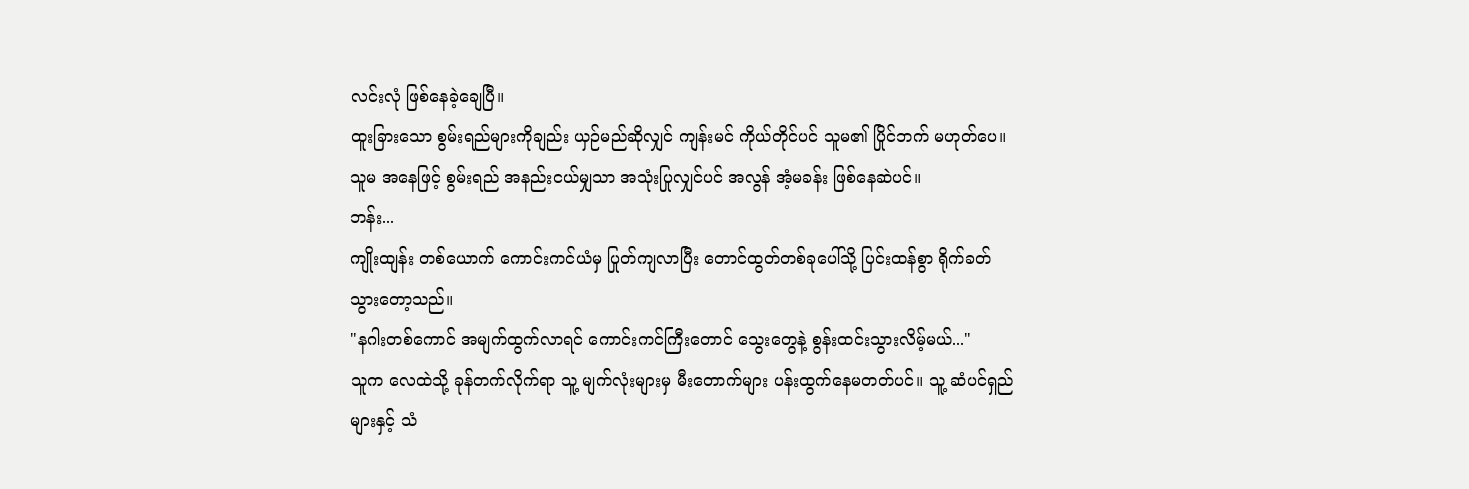လင်းလုံ ဖြစ်နေခဲ့ချေပြီ။
ထူးခြားသော စွမ်းရည်များကိုချည်း ယှဉ်မည်ဆိုလျှင် ကျန်းမင် ကိုယ်တိုင်ပင် သူမ၏ ပြိုင်ဘက် မဟုတ်ပေ။ သူမ အနေဖြင့် စွမ်းရည် အနည်းငယ်မျှသာ အသုံးပြုလျှင်ပင် အလွန် အံ့မခန်း ဖြစ်နေဆဲပင်။
ဘန်း...
ကျိုးထျန်း တစ်ယောက် ကောင်းကင်ယံမှ ပြုတ်ကျလာပြီး တောင်ထွတ်တစ်ခုပေါ်သို့ ပြင်းထန်စွာ ရိုက်ခတ်သွားတော့သည်။
"နဂါးတစ်ကောင် အမျက်ထွက်လာရင် ကောင်းကင်ကြီးတောင် သွေးတွေနဲ့ စွန်းထင်းသွားလိမ့်မယ်..."
သူက လေထဲသို့ ခုန်တက်လိုက်ရာ သူ့ မျက်လုံးများမှ မီးတောက်များ ပန်းထွက်နေမတတ်ပင်။ သူ့ ဆံပင်ရှည်များနှင့် သံ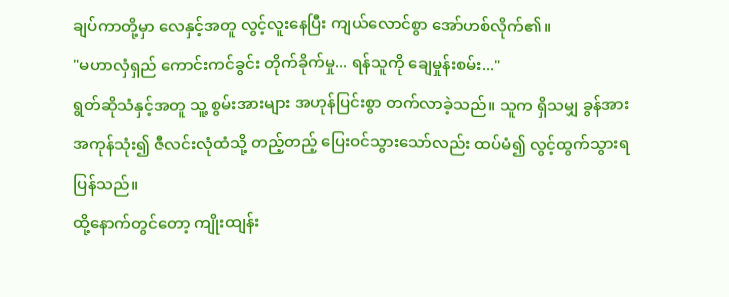ချပ်ကာတို့မှာ လေနှင့်အတူ လွင့်လူးနေပြီး ကျယ်လောင်စွာ အော်ဟစ်လိုက်၏။
"မဟာလှံရှည် ကောင်းကင်ခွင်း တိုက်ခိုက်မှု... ရန်သူကို ချေမှုန်းစမ်း..."
ရွတ်ဆိုသံနှင့်အတူ သူ့ စွမ်းအားများ အဟုန်ပြင်းစွာ တက်လာခဲ့သည်။ သူက ရှိသမျှ ခွန်အား အကုန်သုံး၍ ဇီလင်းလုံထံသို့ တည့်တည့် ပြေးဝင်သွားသော်လည်း ထပ်မံ၍ လွင့်ထွက်သွားရပြန်သည်။
ထို့နောက်တွင်တော့ ကျိုးထျန်း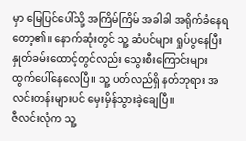မှာ မြေပြင်ပေါ်သို့ အကြိမ်ကြိမ် အခါခါ အရိုက်ခံနေရတော့၏။ နောက်ဆုံးတွင် သူ့ ဆံပင်များ ရှုပ်ပွနေပြီး နှုတ်ခမ်းထောင့်တွင်လည်း သွေးစီးကြောင်းများ ထွက်ပေါ်နေလေပြီ။ သူ့ ပတ်လည်ရှိ နတ်ဘုရား အလင်းတန်းများပင် မှေးမှိန်သွားခဲ့ချေပြီ။
ဇီလင်းလုံက သူ့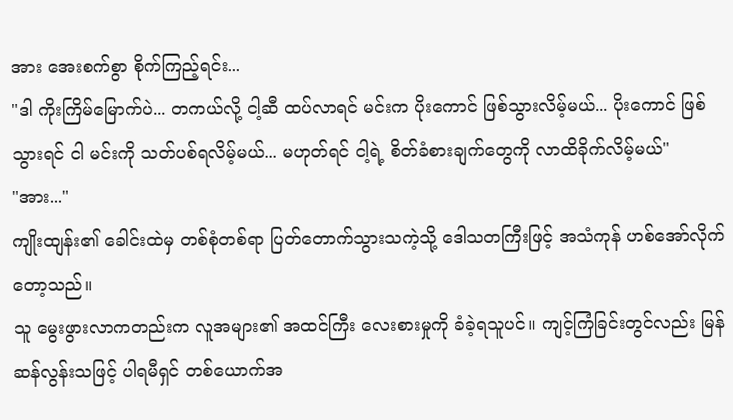အား အေးစက်စွာ စိုက်ကြည့်ရင်း...
"ဒါ ကိုးကြိမ်မြောက်ပဲ... တကယ်လို့ ငါ့ဆီ ထပ်လာရင် မင်းက ပိုးကောင် ဖြစ်သွားလိမ့်မယ်... ပိုးကောင် ဖြစ်သွားရင် ငါ မင်းကို သတ်ပစ်ရလိမ့်မယ်... မဟုတ်ရင် ငါ့ရဲ့ စိတ်ခံစားချက်တွေကို လာထိခိုက်လိမ့်မယ်"
"အား..."
ကျိုးထျန်း၏ ခေါင်းထဲမှ တစ်စုံတစ်ရာ ပြတ်တောက်သွားသကဲ့သို့ ဒေါသတကြီးဖြင့် အသံကုန် ဟစ်အော်လိုက်တော့သည်။
သူ မွေးဖွားလာကတည်းက လူအများ၏ အထင်ကြီး လေးစားမှုကို ခံခဲ့ရသူပင်။ ကျင့်ကြံခြင်းတွင်လည်း မြန်ဆန်လွန်းသဖြင့် ပါရမီရှင် တစ်ယောက်အ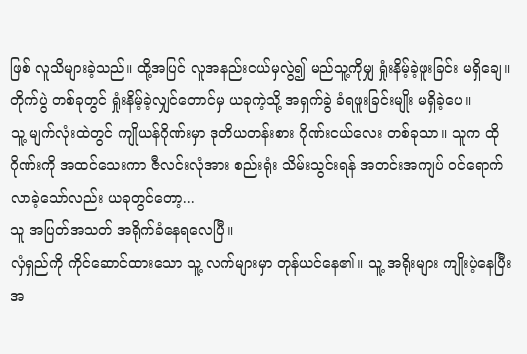ဖြစ် လူသိများခဲ့သည်။ ထို့အပြင် လူအနည်းငယ်မှလွဲ၍ မည်သူ့ကိုမျှ ရှုံးနိမ့်ခဲ့ဖူးခြင်း မရှိချေ။
တိုက်ပွဲ တစ်ခုတွင် ရှုံးနိမ့်ခဲ့လျှင်တောင်မှ ယခုကဲ့သို့ အရှက်ခွဲ ခံရဖူးခြင်းမျိုး မရှိခဲ့ပေ။
သူ့ မျက်လုံးထဲတွင် ကျိုယန်ဂိုဏ်းမှာ ဒုတိယတန်းစား ဂိုဏ်းငယ်လေး တစ်ခုသာ။ သူက ထိုဂိုဏ်းကို အထင်သေးကာ ဇီလင်းလုံအား စည်းရုံး သိမ်းသွင်းရန် အတင်းအကျပ် ဝင်ရောက်လာခဲ့သော်လည်း ယခုတွင်တော့...
သူ အပြတ်အသတ် အရိုက်ခံနေရလေပြီ။
လှံရှည်ကို ကိုင်ဆောင်ထားသော သူ့ လက်များမှာ တုန်ယင်နေ၏။ သူ့ အရိုးများ ကျိုးပဲ့နေပြီး အ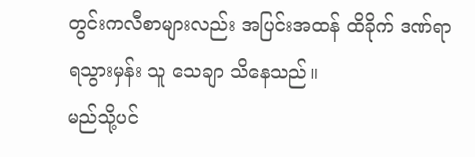တွင်းကလီစာများလည်း အပြင်းအထန် ထိခိုက် ဒဏ်ရာရသွားမှန်း သူ သေချာ သိနေသည်။
မည်သို့ပင်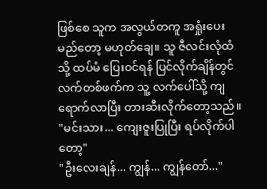ဖြစ်စေ သူက အလွယ်တကူ အရှုံးပေးမည်တော့ မဟုတ်ချေ။ သူ ဇီလင်းလုံထံသို့ ထပ်မံ ပြေးဝင်ရန် ပြင်လိုက်ချိန်တွင် လက်တစ်ဖက်က သူ့ လက်ပေါ်သို့ ကျရောက်လာပြီး တားဆီးလိုက်တော့သည်။
"မင်းသား... ကျေးဇူးပြုပြီး ရပ်လိုက်ပါတော့"
"ဦးလေးချန်... ကျွန်... ကျွန်တော်..."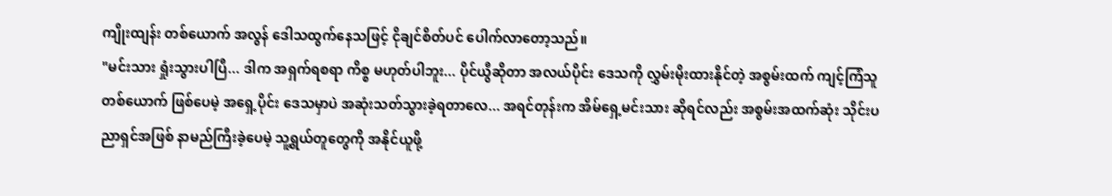ကျိုးထျန်း တစ်ယောက် အလွန် ဒေါသထွက်နေသဖြင့် ငိုချင်စိတ်ပင် ပေါက်လာတော့သည်။
"မင်းသား ရှုံးသွားပါပြီ... ဒါက အရှက်ရစရာ ကိစ္စ မဟုတ်ပါဘူး... ပိုင်ယွီဆိုတာ အလယ်ပိုင်း ဒေသကို လွှမ်းမိုးထားနိုင်တဲ့ အစွမ်းထက် ကျင့်ကြံသူ တစ်ယောက် ဖြစ်ပေမဲ့ အရှေ့ပိုင်း ဒေသမှာပဲ အဆုံးသတ်သွားခဲ့ရတာလေ... အရင်တုန်းက အိမ်ရှေ့မင်းသား ဆိုရင်လည်း အစွမ်းအထက်ဆုံး သိုင်းပညာရှင်အဖြစ် နာမည်ကြီးခဲ့ပေမဲ့ သူ့ရွယ်တူတွေကို အနိုင်ယူဖို့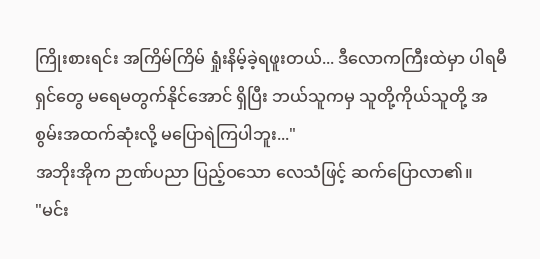ကြိုးစားရင်း အကြိမ်ကြိမ် ရှုံးနိမ့်ခဲ့ရဖူးတယ်... ဒီလောကကြီးထဲမှာ ပါရမီရှင်တွေ မရေမတွက်နိုင်အောင် ရှိပြီး ဘယ်သူကမှ သူတို့ကိုယ်သူတို့ အစွမ်းအထက်ဆုံးလို့ မပြောရဲကြပါဘူး..."
အဘိုးအိုက ဉာဏ်ပညာ ပြည့်ဝသော လေသံဖြင့် ဆက်ပြောလာ၏။
"မင်း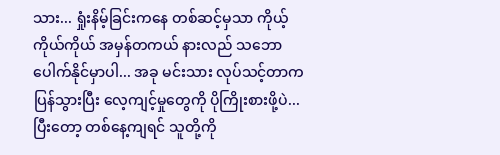သား... ရှုံးနိမ့်ခြင်းကနေ တစ်ဆင့်မှသာ ကိုယ့်ကိုယ်ကိုယ် အမှန်တကယ် နားလည် သဘောပေါက်နိုင်မှာပါ... အခု မင်းသား လုပ်သင့်တာက ပြန်သွားပြီး လေ့ကျင့်မှုတွေကို ပိုကြိုးစားဖို့ပဲ... ပြီးတော့ တစ်နေ့ကျရင် သူတို့ကို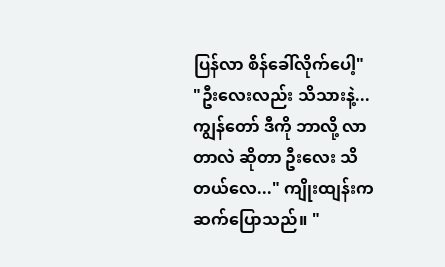ပြန်လာ စိန်ခေါ်လိုက်ပေါ့"
"ဦးလေးလည်း သိသားနဲ့... ကျွန်တော် ဒီကို ဘာလို့ လာတာလဲ ဆိုတာ ဦးလေး သိတယ်လေ..." ကျိုးထျန်းက ဆက်ပြောသည်။ "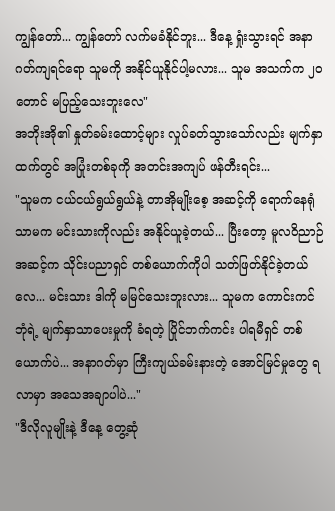ကျွန်တော်... ကျွန်တော် လက်မခံနိုင်ဘူး... ဒီနေ့ ရှုံးသွားရင် အနာဂတ်ကျရင်ရော သူမကို အနိုင်ယူနိုင်ပါ့မလား... သူမ အသက်က ၂၀ တောင် မပြည့်သေးဘူးလေ"
အဘိုးအို၏ နှုတ်ခမ်းထောင့်များ လှုပ်ခတ်သွားသော်လည်း မျက်နှာထက်တွင် အပြုံးတစ်ခုကို အတင်းအကျပ် ဖန်တီးရင်း...
"သူမက ငယ်ငယ်ရွယ်ရွယ်နဲ့ တာအိုမျိုးစေ့ အဆင့်ကို ရောက်နေရုံသာမက မင်းသားကိုလည်း အနိုင်ယူခဲ့တယ်... ပြီးတော့ မူလဝိညာဉ် အဆင့်က သိုင်းပညာရှင် တစ်ယောက်ကိုပါ သတ်ဖြတ်နိုင်ခဲ့တယ်လေ... မင်းသား ဒါကို မမြင်သေးဘူးလား... သူမက ကောင်းကင်ဘုံရဲ့ မျက်နှာသာပေးမှုကို ခံရတဲ့ ပြိုင်ဘက်ကင်း ပါရမီရှင် တစ်ယောက်ပဲ... အနာဂတ်မှာ ကြီးကျယ်ခမ်းနားတဲ့ အောင်မြင်မှုတွေ ရလာမှာ အသေအချာပါပဲ..."
"ဒီလိုလူမျိုးနဲ့ ဒီနေ့ တွေ့ဆုံ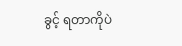ခွင့် ရတာကိုပဲ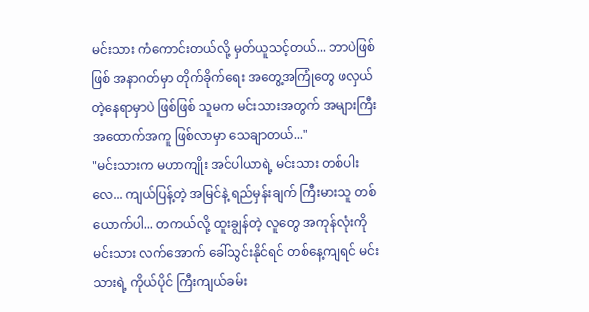မင်းသား ကံကောင်းတယ်လို့ မှတ်ယူသင့်တယ်... ဘာပဲဖြစ်ဖြစ် အနာဂတ်မှာ တိုက်ခိုက်ရေး အတွေ့အကြုံတွေ ဖလှယ်တဲ့နေရာမှာပဲ ဖြစ်ဖြစ် သူမက မင်းသားအတွက် အများကြီး အထောက်အကူ ဖြစ်လာမှာ သေချာတယ်..."
"မင်းသားက မဟာကျိုး အင်ပါယာရဲ့ မင်းသား တစ်ပါးလေ... ကျယ်ပြန့်တဲ့ အမြင်နဲ့ ရည်မှန်းချက် ကြီးမားသူ တစ်ယောက်ပါ... တကယ်လို့ ထူးချွန်တဲ့ လူတွေ အကုန်လုံးကို မင်းသား လက်အောက် ခေါ်သွင်းနိုင်ရင် တစ်နေ့ကျရင် မင်းသားရဲ့ ကိုယ်ပိုင် ကြီးကျယ်ခမ်း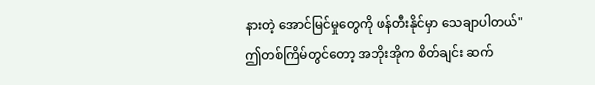နားတဲ့ အောင်မြင်မှုတွေကို ဖန်တီးနိုင်မှာ သေချာပါတယ်"
ဤတစ်ကြိမ်တွင်တော့ အဘိုးအိုက စိတ်ချင်း ဆက်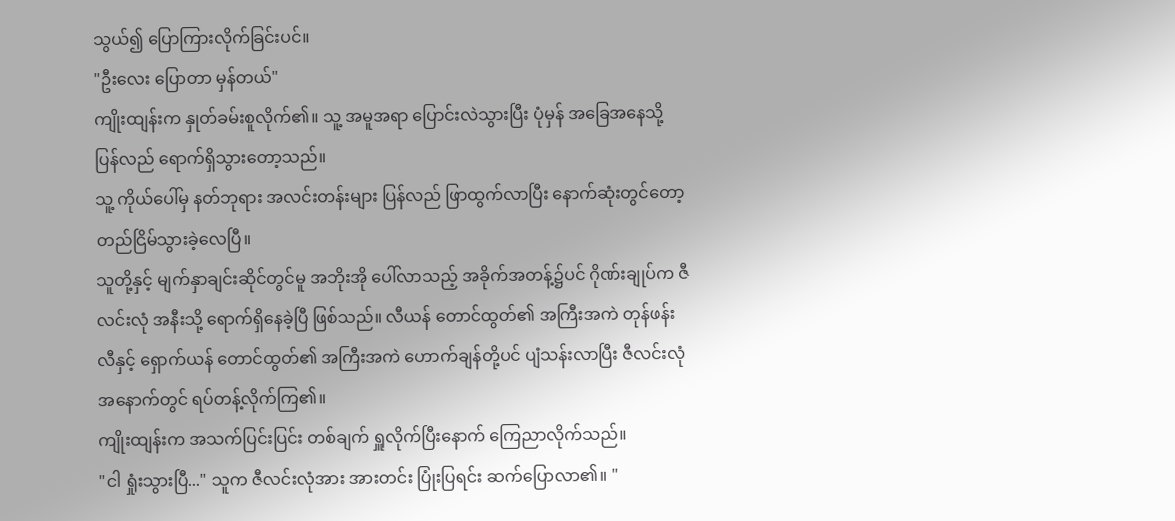သွယ်၍ ပြောကြားလိုက်ခြင်းပင်။
"ဦးလေး ပြောတာ မှန်တယ်"
ကျိုးထျန်းက နှုတ်ခမ်းစူလိုက်၏။ သူ့ အမူအရာ ပြောင်းလဲသွားပြီး ပုံမှန် အခြေအနေသို့ ပြန်လည် ရောက်ရှိသွားတော့သည်။
သူ့ ကိုယ်ပေါ်မှ နတ်ဘုရား အလင်းတန်းများ ပြန်လည် ဖြာထွက်လာပြီး နောက်ဆုံးတွင်တော့ တည်ငြိမ်သွားခဲ့လေပြီ။
သူတို့နှင့် မျက်နှာချင်းဆိုင်တွင်မူ အဘိုးအို ပေါ်လာသည့် အခိုက်အတန့်၌ပင် ဂိုဏ်းချုပ်က ဇီလင်းလုံ အနီးသို့ ရောက်ရှိနေခဲ့ပြီ ဖြစ်သည်။ လီယန် တောင်ထွတ်၏ အကြီးအကဲ တုန်ဖန်းလီနှင့် ရှောက်ယန် တောင်ထွတ်၏ အကြီးအကဲ ဟောက်ချန်တို့ပင် ပျံသန်းလာပြီး ဇီလင်းလုံ အနောက်တွင် ရပ်တန့်လိုက်ကြ၏။
ကျိုးထျန်းက အသက်ပြင်းပြင်း တစ်ချက် ရှူလိုက်ပြီးနောက် ကြေညာလိုက်သည်။
"ငါ ရှုံးသွားပြီ..." သူက ဇီလင်းလုံအား အားတင်း ပြုံးပြရင်း ဆက်ပြောလာ၏။ "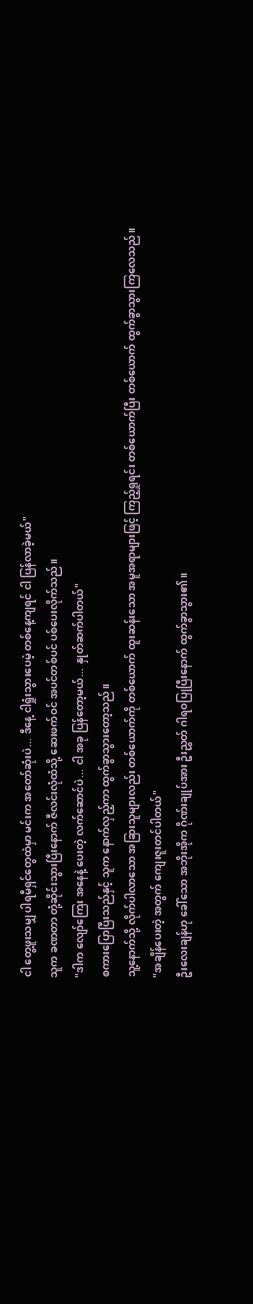ငါ တွေ့ဖူးသမျှ ပါရမီရှင်တွေထဲမှာ မင်းက အတော်ဆုံးပဲ... ဒီနေ့ ငါရှုံးသွားပေမဲ့ တစ်နေ့ကျရင် ငါ ပြန်လာခဲ့မယ်"
သူက ခဏတာ တုံ့ဆိုင်းသွားပြီးနောက် ဇီလင်းလုံထံသို့ ဆေးဖက်ဝင် အပင်တစ်ပင် ပစ်ပေးလိုက်သည်။
"ဒါက လျော်ကြေး အနေနဲ့ ပေးတဲ့ လက်ဆောင်ပဲ... ငါ အခု ပြန်တော့မယ်... နှုတ်ဆက်ပါတယ်"
စကားပြောပြီးသည်နှင့် သူက နောက်လှည့်ကာ ထွက်ခွာသွားတော့သည်။
သူ့နောက်သို့ လိုက်ပါလာသော အခြားသူများလည်း တစ်ယောက်ကို တစ်ယောက် ထူးဆန်းသော အမူအရာများဖြင့် ကြည့်ရှုရင်း တစ်ယောက်ပြီး တစ်ယောက် ထွက်ခွာသွားကြလေသည်။
"အချိန်ပေးတဲ့ အတွက် ကျေးဇူးတင်ပါတယ်"
ဦးလေးချန်ဟု ခေါ်သော အဘိုးအိုက ဂိုဏ်းချုပ်အား ဦးညွှတ် ဂါရဝပြုပြီးနောက် ထွက်ခွာသွား၏။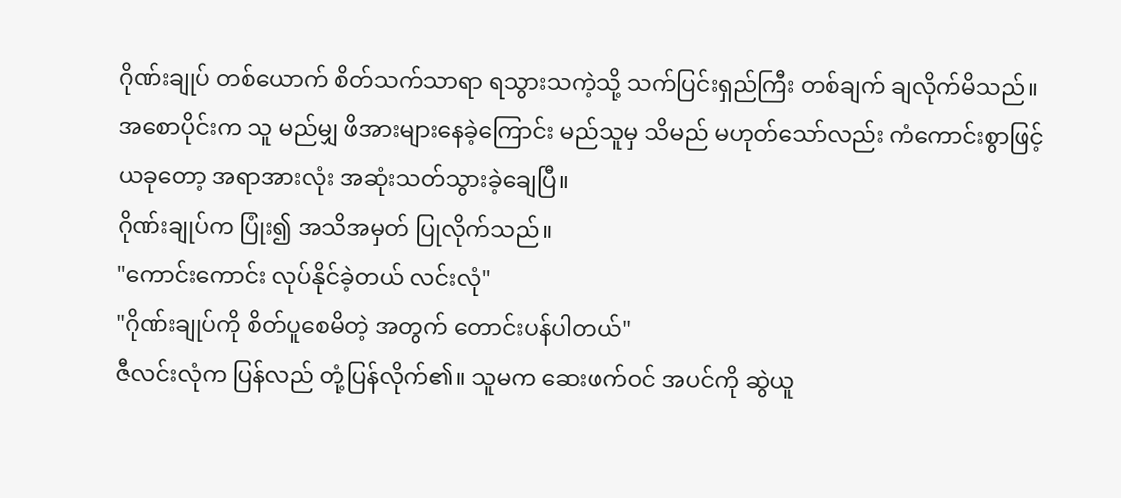ဂိုဏ်းချုပ် တစ်ယောက် စိတ်သက်သာရာ ရသွားသကဲ့သို့ သက်ပြင်းရှည်ကြီး တစ်ချက် ချလိုက်မိသည်။
အစောပိုင်းက သူ မည်မျှ ဖိအားများနေခဲ့ကြောင်း မည်သူမှ သိမည် မဟုတ်သော်လည်း ကံကောင်းစွာဖြင့် ယခုတော့ အရာအားလုံး အဆုံးသတ်သွားခဲ့ချေပြီ။
ဂိုဏ်းချုပ်က ပြုံး၍ အသိအမှတ် ပြုလိုက်သည်။
"ကောင်းကောင်း လုပ်နိုင်ခဲ့တယ် လင်းလုံ"
"ဂိုဏ်းချုပ်ကို စိတ်ပူစေမိတဲ့ အတွက် တောင်းပန်ပါတယ်"
ဇီလင်းလုံက ပြန်လည် တုံ့ပြန်လိုက်၏။ သူမက ဆေးဖက်ဝင် အပင်ကို ဆွဲယူ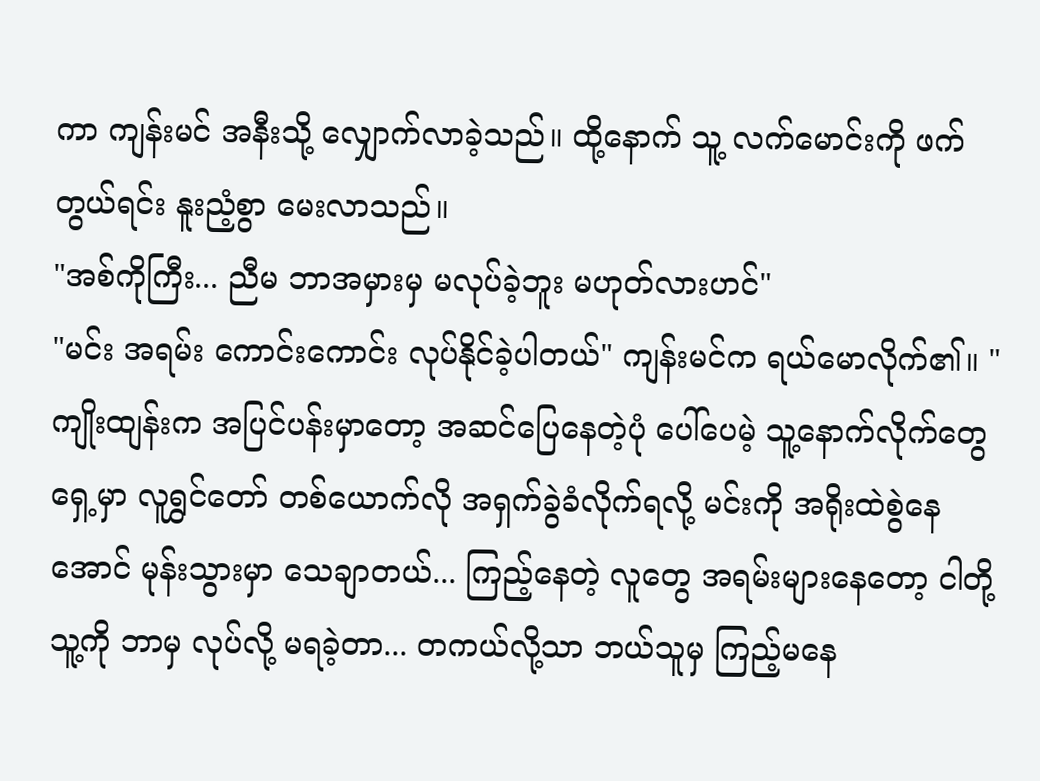ကာ ကျန်းမင် အနီးသို့ လျှောက်လာခဲ့သည်။ ထို့နောက် သူ့ လက်မောင်းကို ဖက်တွယ်ရင်း နူးညံ့စွာ မေးလာသည်။
"အစ်ကိုကြီး... ညီမ ဘာအမှားမှ မလုပ်ခဲ့ဘူး မဟုတ်လားဟင်"
"မင်း အရမ်း ကောင်းကောင်း လုပ်နိုင်ခဲ့ပါတယ်" ကျန်းမင်က ရယ်မောလိုက်၏။ "ကျိုးထျန်းက အပြင်ပန်းမှာတော့ အဆင်ပြေနေတဲ့ပုံ ပေါ်ပေမဲ့ သူ့နောက်လိုက်တွေ ရှေ့မှာ လူရွှင်တော် တစ်ယောက်လို အရှက်ခွဲခံလိုက်ရလို့ မင်းကို အရိုးထဲစွဲနေအောင် မုန်းသွားမှာ သေချာတယ်... ကြည့်နေတဲ့ လူတွေ အရမ်းများနေတော့ ငါတို့ သူ့ကို ဘာမှ လုပ်လို့ မရခဲ့တာ... တကယ်လို့သာ ဘယ်သူမှ ကြည့်မနေ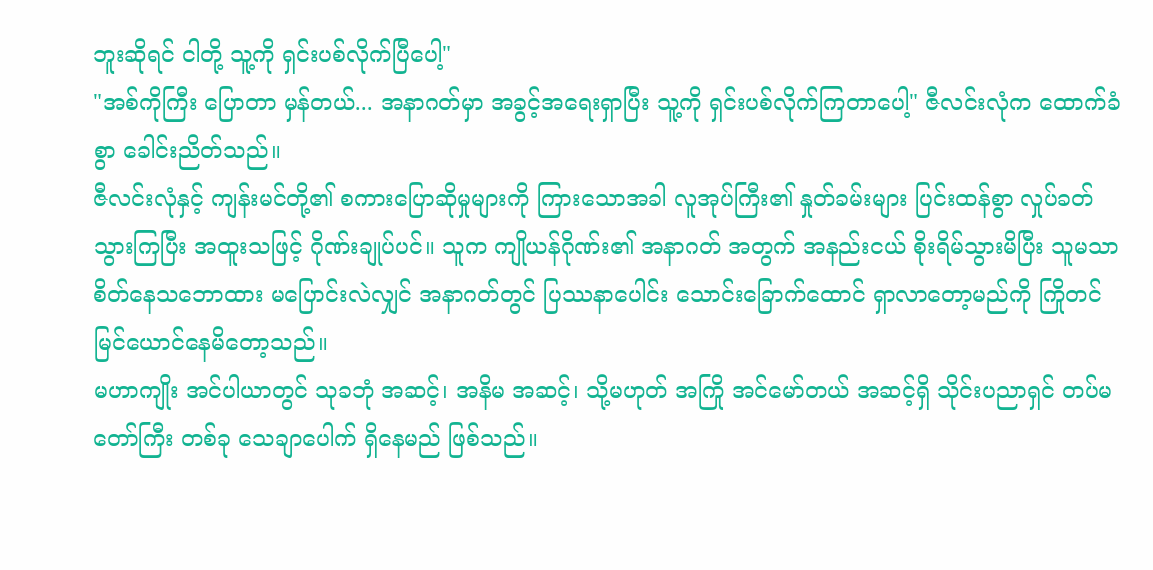ဘူးဆိုရင် ငါတို့ သူ့ကို ရှင်းပစ်လိုက်ပြီပေါ့"
"အစ်ကိုကြီး ပြောတာ မှန်တယ်... အနာဂတ်မှာ အခွင့်အရေးရှာပြီး သူ့ကို ရှင်းပစ်လိုက်ကြတာပေါ့" ဇီလင်းလုံက ထောက်ခံစွာ ခေါင်းညိတ်သည်။
ဇီလင်းလုံနှင့် ကျန်းမင်တို့၏ စကားပြောဆိုမှုများကို ကြားသောအခါ လူအုပ်ကြီး၏ နှုတ်ခမ်းများ ပြင်းထန်စွာ လှုပ်ခတ်သွားကြပြီး အထူးသဖြင့် ဂိုဏ်းချုပ်ပင်။ သူက ကျိုယန်ဂိုဏ်း၏ အနာဂတ် အတွက် အနည်းငယ် စိုးရိမ်သွားမိပြီး သူမသာ စိတ်နေသဘောထား မပြောင်းလဲလျှင် အနာဂတ်တွင် ပြဿနာပေါင်း သောင်းခြောက်ထောင် ရှာလာတော့မည်ကို ကြိုတင် မြင်ယောင်နေမိတော့သည်။
မဟာကျိုး အင်ပါယာတွင် သုခဘုံ အဆင့်၊ အနိမ အဆင့်၊ သို့မဟုတ် အကြို အင်မော်တယ် အဆင့်ရှိ သိုင်းပညာရှင် တပ်မတော်ကြီး တစ်ခု သေချာပေါက် ရှိနေမည် ဖြစ်သည်။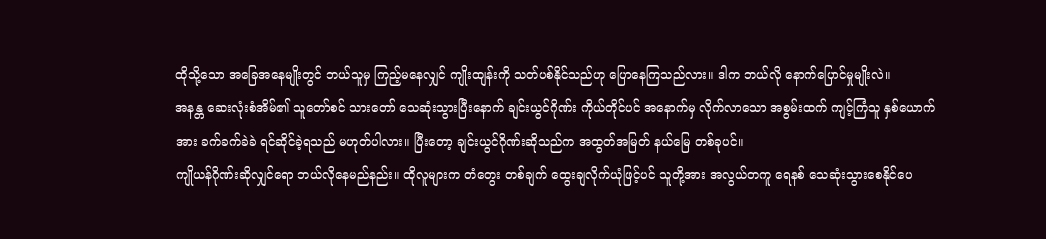ထိုသို့သော အခြေအနေမျိုးတွင် ဘယ်သူမှ ကြည့်မနေလျှင် ကျိုးထျန်းကို သတ်ပစ်နိုင်သည်ဟု ပြောနေကြသည်လား။ ဒါက ဘယ်လို နောက်ပြောင်မှုမျိုးလဲ။
အနန္တ ဆေးလုံးစံအိမ်၏ သူတော်စင် သားတော် သေဆုံးသွားပြီးနောက် ချင်းယွင်ဂိုဏ်း ကိုယ်တိုင်ပင် အနောက်မှ လိုက်လာသော အစွမ်းထက် ကျင့်ကြံသူ နှစ်ယောက်အား ခက်ခက်ခဲခဲ ရင်ဆိုင်ခဲ့ရသည် မဟုတ်ပါလား။ ပြီးတော့ ချင်းယွင်ဂိုဏ်းဆိုသည်က အထွတ်အမြတ် နယ်မြေ တစ်ခုပင်။
ကျိုယန်ဂိုဏ်းဆိုလျှင်ရော ဘယ်လိုနေမည်နည်း။ ထိုလူများက တံတွေး တစ်ချက် ထွေးချလိုက်ယုံဖြင့်ပင် သူတို့အား အလွယ်တကူ ရေနစ် သေဆုံးသွားစေနိုင်ပေ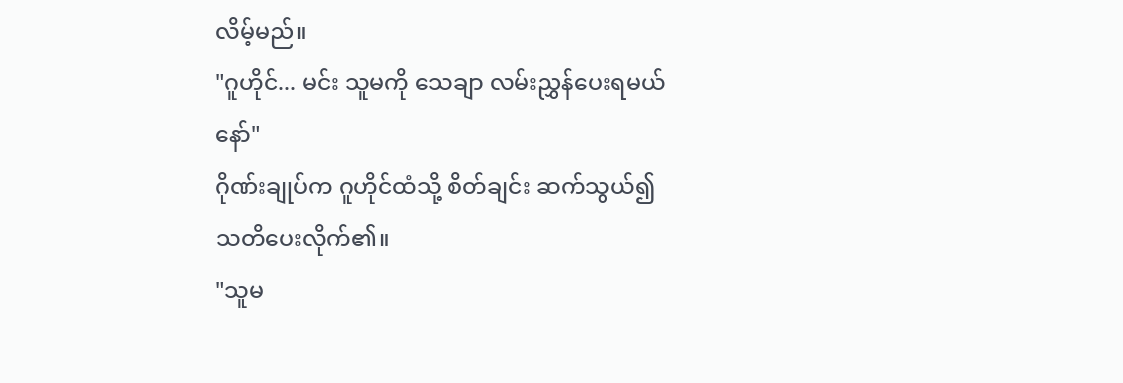လိမ့်မည်။
"ဂူဟိုင်... မင်း သူမကို သေချာ လမ်းညွှန်ပေးရမယ်နော်"
ဂိုဏ်းချုပ်က ဂူဟိုင်ထံသို့ စိတ်ချင်း ဆက်သွယ်၍ သတိပေးလိုက်၏။
"သူမ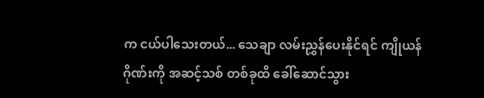က ငယ်ပါသေးတယ်... သေချာ လမ်းညွှန်ပေးနိုင်ရင် ကျိုယန်ဂိုဏ်းကို အဆင့်သစ် တစ်ခုထိ ခေါ်ဆောင်သွား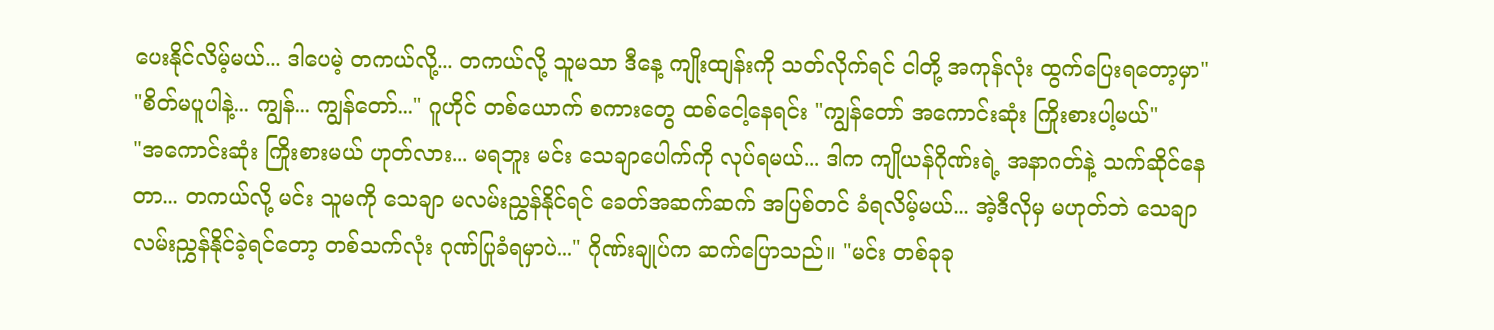ပေးနိုင်လိမ့်မယ်... ဒါပေမဲ့ တကယ်လို့... တကယ်လို့ သူမသာ ဒီနေ့ ကျိုးထျန်းကို သတ်လိုက်ရင် ငါတို့ အကုန်လုံး ထွက်ပြေးရတော့မှာ"
"စိတ်မပူပါနဲ့... ကျွန်... ကျွန်တော်..." ဂူဟိုင် တစ်ယောက် စကားတွေ ထစ်ငေါ့နေရင်း "ကျွန်တော် အကောင်းဆုံး ကြိုးစားပါ့မယ်"
"အကောင်းဆုံး ကြိုးစားမယ် ဟုတ်လား... မရဘူး မင်း သေချာပေါက်ကို လုပ်ရမယ်... ဒါက ကျိုယန်ဂိုဏ်းရဲ့ အနာဂတ်နဲ့ သက်ဆိုင်နေတာ... တကယ်လို့ မင်း သူမကို သေချာ မလမ်းညွှန်နိုင်ရင် ခေတ်အဆက်ဆက် အပြစ်တင် ခံရလိမ့်မယ်... အဲ့ဒီလိုမှ မဟုတ်ဘဲ သေချာ လမ်းညွှန်နိုင်ခဲ့ရင်တော့ တစ်သက်လုံး ဂုဏ်ပြုခံရမှာပဲ..." ဂိုဏ်းချုပ်က ဆက်ပြောသည်။ "မင်း တစ်ခုခု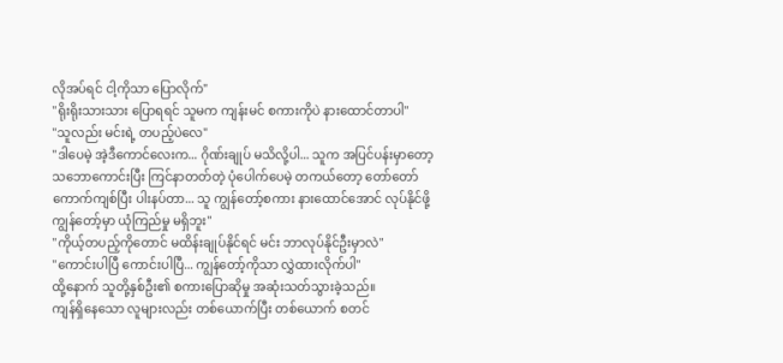လိုအပ်ရင် ငါ့ကိုသာ ပြောလိုက်"
"ရိုးရိုးသားသား ပြောရရင် သူမက ကျန်းမင် စကားကိုပဲ နားထောင်တာပါ"
"သူလည်း မင်းရဲ့ တပည့်ပဲလေ"
"ဒါပေမဲ့ အဲ့ဒီကောင်လေးက... ဂိုဏ်းချုပ် မသိလို့ပါ... သူက အပြင်ပန်းမှာတော့ သဘောကောင်းပြီး ကြင်နာတတ်တဲ့ ပုံပေါက်ပေမဲ့ တကယ်တော့ တော်တော် ကောက်ကျစ်ပြီး ပါးနပ်တာ... သူ ကျွန်တော့်စကား နားထောင်အောင် လုပ်နိုင်ဖို့ ကျွန်တော့်မှာ ယုံကြည်မှု မရှိဘူး"
"ကိုယ့်တပည့်ကိုတောင် မထိန်းချုပ်နိုင်ရင် မင်း ဘာလုပ်နိုင်ဦးမှာလဲ"
"ကောင်းပါပြီ ကောင်းပါပြီ... ကျွန်တော့်ကိုသာ လွှဲထားလိုက်ပါ"
ထို့နောက် သူတို့နှစ်ဦး၏ စကားပြောဆိုမှု အဆုံးသတ်သွားခဲ့သည်။
ကျန်ရှိနေသော လူများလည်း တစ်ယောက်ပြီး တစ်ယောက် စတင်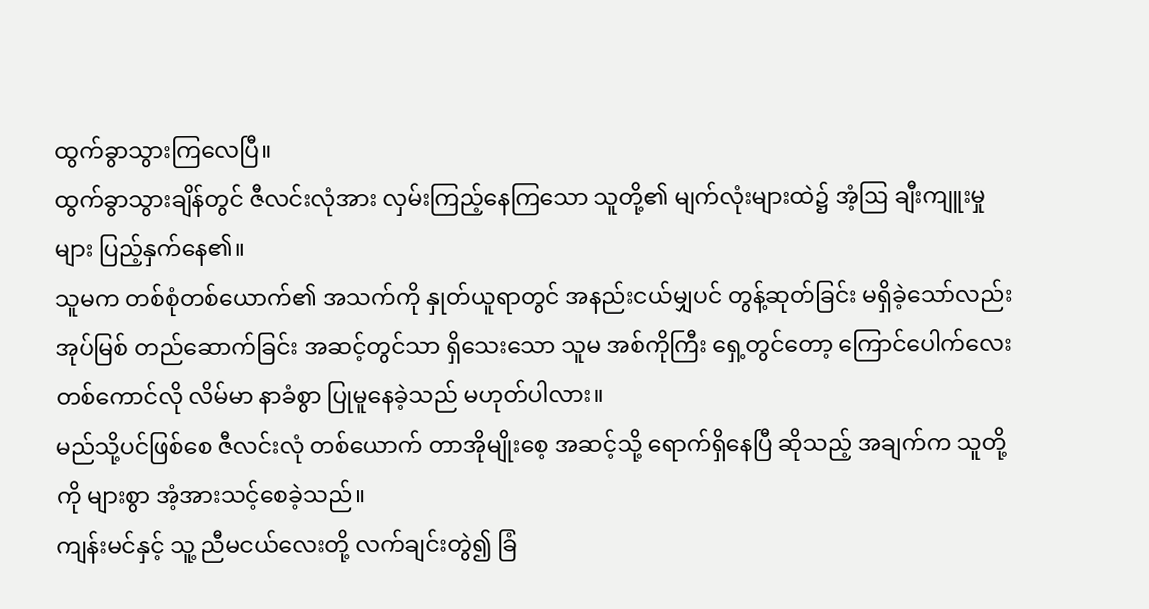ထွက်ခွာသွားကြလေပြီ။
ထွက်ခွာသွားချိန်တွင် ဇီလင်းလုံအား လှမ်းကြည့်နေကြသော သူတို့၏ မျက်လုံးများထဲ၌ အံ့ဩ ချီးကျူးမှုများ ပြည့်နှက်နေ၏။
သူမက တစ်စုံတစ်ယောက်၏ အသက်ကို နှုတ်ယူရာတွင် အနည်းငယ်မျှပင် တွန့်ဆုတ်ခြင်း မရှိခဲ့သော်လည်း အုပ်မြစ် တည်ဆောက်ခြင်း အဆင့်တွင်သာ ရှိသေးသော သူမ အစ်ကိုကြီး ရှေ့တွင်တော့ ကြောင်ပေါက်လေး တစ်ကောင်လို လိမ်မာ နာခံစွာ ပြုမူနေခဲ့သည် မဟုတ်ပါလား။
မည်သို့ပင်ဖြစ်စေ ဇီလင်းလုံ တစ်ယောက် တာအိုမျိုးစေ့ အဆင့်သို့ ရောက်ရှိနေပြီ ဆိုသည့် အချက်က သူတို့ကို များစွာ အံ့အားသင့်စေခဲ့သည်။
ကျန်းမင်နှင့် သူ့ ညီမငယ်လေးတို့ လက်ချင်းတွဲ၍ ခြံ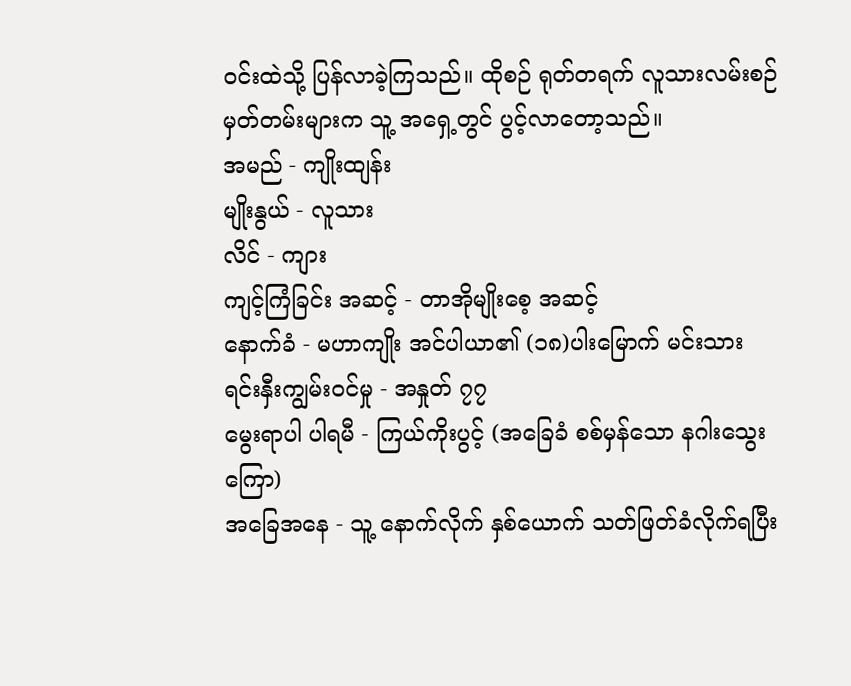ဝင်းထဲသို့ ပြန်လာခဲ့ကြသည်။ ထိုစဉ် ရုတ်တရက် လူသားလမ်းစဉ် မှတ်တမ်းများက သူ့ အရှေ့တွင် ပွင့်လာတော့သည်။
အမည် - ကျိုးထျန်း
မျိုးနွယ် - လူသား
လိင် - ကျား
ကျင့်ကြံခြင်း အဆင့် - တာအိုမျိုးစေ့ အဆင့်
နောက်ခံ - မဟာကျိုး အင်ပါယာ၏ (၁၈)ပါးမြောက် မင်းသား
ရင်းနှီးကျွမ်းဝင်မှု - အနှုတ် ၇၇
မွေးရာပါ ပါရမီ - ကြယ်ကိုးပွင့် (အခြေခံ စစ်မှန်သော နဂါးသွေးကြော)
အခြေအနေ - သူ့ နောက်လိုက် နှစ်ယောက် သတ်ဖြတ်ခံလိုက်ရပြီး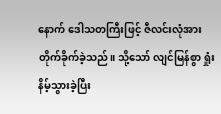နောက် ဒေါသတကြီးဖြင့် ဇီလင်းလုံအား တိုက်ခိုက်ခဲ့သည်။ သို့သော် လျင်မြန်စွာ ရှုံးနိမ့်သွားခဲ့ပြီး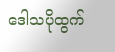ဒေါသပိုထွက်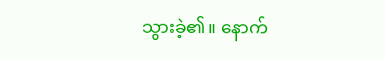သွားခဲ့၏။ နောက်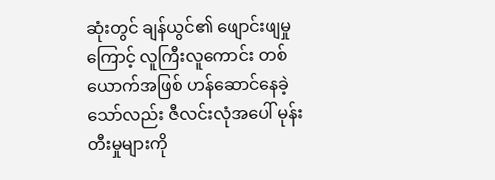ဆုံးတွင် ချန်ယွင်၏ ဖျောင်းဖျမှုကြောင့် လူကြီးလူကောင်း တစ်ယောက်အဖြစ် ဟန်ဆောင်နေခဲ့သော်လည်း ဇီလင်းလုံအပေါ် မုန်းတီးမှုများကို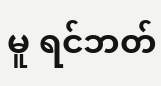မူ ရင်ဘတ်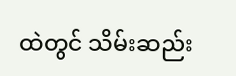ထဲတွင် သိမ်းဆည်း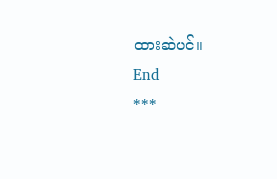ထားဆဲပင်။
End
***